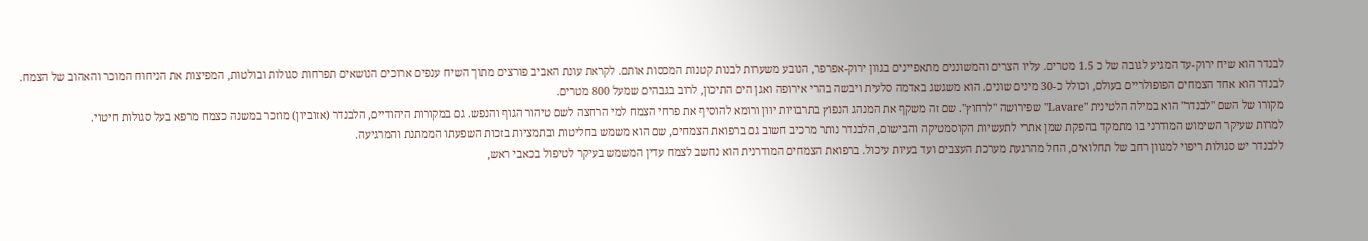לבנדר הוא שיח ירוק-עד המגיע לגובה של כ 1.5 מטרים. עליו הצרים והמשוננים מתאפיינים בגוון ירוק-אפרפר, הנובע משערות לבנות קטנות המכסות אותם. לקראת עונת האביב פורצים מתוך השיח ענפים ארוכים הנושאים תפרחות סגולות ובולטות, המפיצות את הניחוח המוכר והאהוב של הצמח.
לבנדר הוא אחד הצמחים הפופולריים בעולם, וכולל כ-30 מינים שונים. הוא משגשג באדמה סלעית ויבשה בהרי אירופה ואגן הים התיכון, לרוב בגבהים שמעל 800 מטרים.
מקורו של השם "לבנדר" הוא במילה הלטינית "Lavare" שפירושה "לרחוץ". שם זה משקף את המנהג הנפוץ בתרבויות יוון ורומא להוסיף את פרחי הצמח למי הרחצה לשם טיהור הגוף והנפש. גם במקורות היהודיים, הלבנדר (אזוביון) מוזכר במשנה כצמח מרפא בעל סגולות חיטוי.
למרות שעיקר השימוש המודרני בו מתמקד בהפקת שמן אתרי לתעשיות הקוסמטיקה והבישום, הלבנדר נותר מרכיב חשוב גם ברפואת הצמחים, שם הוא משמש בחליטות ובתמציות בזכות השפעתו הממתנת והמרגיעה.
ללבנדר יש סגולות ריפוי למגוון רחב של תחלואים, החל מהרגעת מערכת העצבים ועד בעיות עיכול. ברפואת הצמחים המודרנית הוא נחשב לצמח עדין המשמש בעיקר לטיפול בכאבי ראש,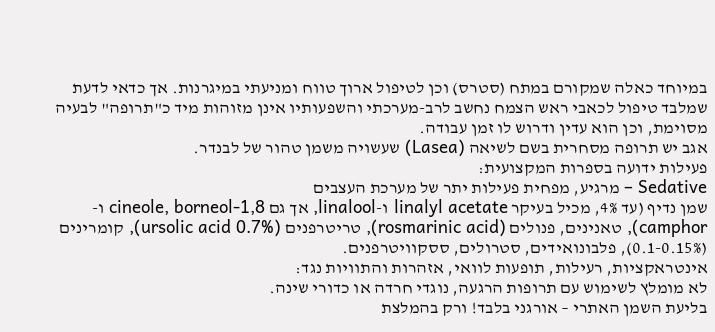במיוחד כאלה שמקורם במתח (סטרס) וכן לטיפול ארוך טווח ומניעתי במיגרנות. אך כדאי לדעת שמלבד טיפול לכאבי ראש הצמח נחשב לרב-מערכתי והשפעותיו אינן מזוהות מיד כ"תרופה" לבעיה מסוימת, וכן הוא עדין ודרוש לו זמן עבודה.
אגב יש תרופה מסחרית בשם לשיאה (Lasea) שעשויה משמן טהור של לבנדר.
פעילות ידועה בספרות המקצועית:
Sedative – מרגיע, מפחית פעילות יתר של מערכת העצבים
שמן נדיף (עד 4%, מכיל בעיקר linalyl acetate ו-linalool, אך גם 1,8-cineole, borneol ו-camphor), טאנינים, פנולים (rosmarinic acid), טריטרפנים (ursolic acid 0.7%), קומרינים (0.1-0.15%), פלבונואידים, סטרולים, ססקוויטרפנים.
אינטראקציות, רעילות, תופעות לוואי, אזהרות והתוויות נגד:
לא מומלץ לשימוש עם תרופות הרגעה, נוגדי חרדה או כדורי שינה.
בליעת השמן האתרי – אורגני בלבד! ורק בהמלצת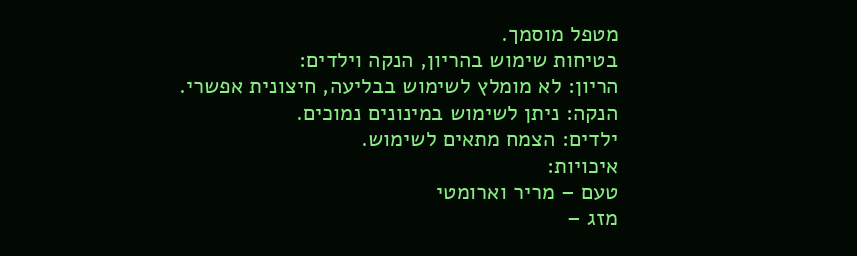מטפל מוסמך.
בטיחות שימוש בהריון, הנקה וילדים:
הריון: לא מומלץ לשימוש בבליעה, חיצונית אפשרי.
הנקה: ניתן לשימוש במינונים נמוכים.
ילדים: הצמח מתאים לשימוש.
איכויות:
טעם – מריר וארומטי
מזג –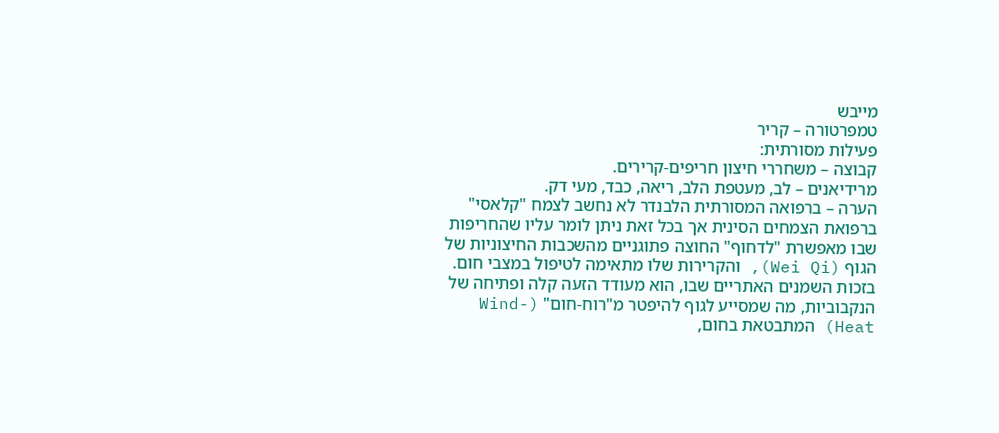מייבש
טמפרטורה – קריר
פעילות מסורתית:
קבוצה – משחררי חיצון חריפים-קרירים.
מרידיאנים – לב, מעטפת הלב, ריאה, כבד, מעי דק.
הערה – ברפואה המסורתית הלבנדר לא נחשב לצמח "קלאסי" ברפואת הצמחים הסינית אך בכל זאת ניתן לומר עליו שהחריפות שבו מאפשרת "לדחוף" החוצה פתוגניים מהשכבות החיצוניות של הגוף (Wei Qi), והקרירות שלו מתאימה לטיפול במצבי חום. בזכות השמנים האתריים שבו, הוא מעודד הזעה קלה ופתיחה של הנקבוביות, מה שמסייע לגוף להיפטר מ"רוח-חום" (Wind-Heat) המתבטאת בחום,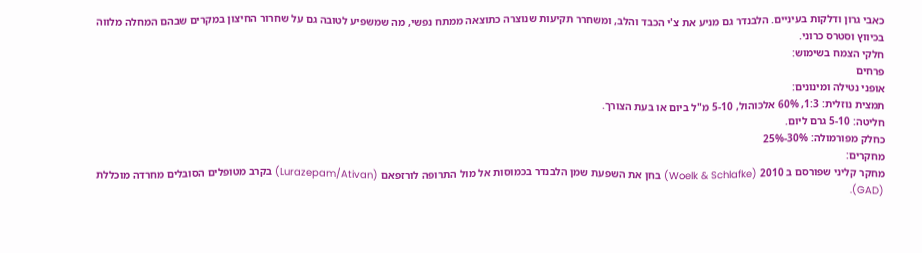כאבי גרון ודלקות בעיניים. הלבנדר גם מניע את צ'י הכבד והלב, ומשחרר תקיעות שנוצרה כתוצאה ממתח נפשי, מה שמשפיע לטובה גם על שחרור החיצון במקרים שבהם המחלה מלווה בכיווץ וסטרס כרוני.
חלקי הצמח בשימוש:
פרחים
אופני נטילה ומינונים:
תמצית נוזלית: 1:3, 60% אלכוהול, 5-10 מ"ל ביום או בעת הצורך.
חליטה: 5-10 גרם ליום.
כחלק מפורמולה: 30%-25%
מחקרים:
מחקר קליני שפורסם ב 2010 (Woelk & Schlafke) בחן את השפעת שמן הלבנדר בכמוסות אל מול התרופה לורזפאם (Lurazepam/Ativan) בקרב מטופלים הסובלים מחרדה מוכללת (GAD).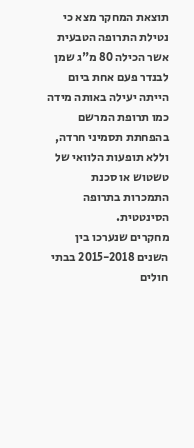תוצאת המחקר מצא כי נטילת התרופה הטבעית אשר הכילה 80 מ"ג שמן לבנדר פעם אחת ביום הייתה יעילה באותה מידה כמו תרופת המרשם בהפחתת תסמיני חרדה, וללא תופעות הלוואי של טשטוש או סכנת התמכרות בתרופה הסינטטית.
מחקרים שנערכו בין השנים 2015-2018 בבתי חולים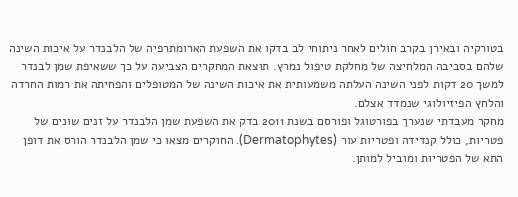בטורקיה ובאירן בקרב חולים לאחר ניתוחי לב בדקו את השפעת הארומתרפיה של הלבנדר על איכות השינה שלהם בסביבה המלחיצה של מחלקת טיפול נמרץ. תוצאת המחקרים הצביעה על כך ששאיפת שמן לבנדר למשך 20 דקות לפני השינה העלתה משמעותית את איכות השינה של המטופלים והפחיתה את רמות החרדה והלחץ הפיזיולוגי שנמדד אצלם.
מחקר מעבדתי שנערך בפורטוגל ופורסם בשנת 2011 בדק את השפעת שמן הלבנדר על זנים שונים של פטריות, כולל קנדידה ופטריות עור (Dermatophytes). החוקרים מצאו כי שמן הלבנדר הורס את דופן התא של הפטריות ומוביל למותן.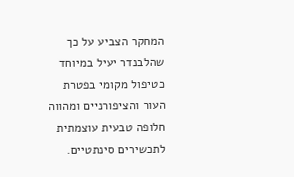המחקר הצביע על כך שהלבנדר יעיל במיוחד כטיפול מקומי בפטרת העור והציפורניים ומהווה חלופה טבעית עוצמתית לתכשירים סינתטיים.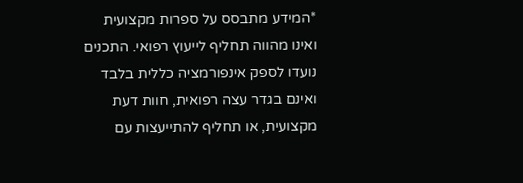*המידע מתבסס על ספרות מקצועית ואינו מהווה תחליף לייעוץ רפואי. התכנים נועדו לספק אינפורמציה כללית בלבד ואינם בגדר עצה רפואית, חוות דעת מקצועית, או תחליף להתייעצות עם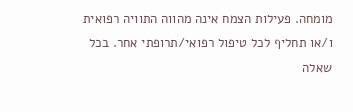מומחה. פעילות הצמח אינה מהווה התוויה רפואית ו/או תחליף לכל טיפול רפואי/תרופתי אחר. בכל שאלה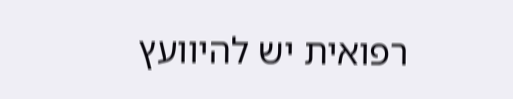רפואית יש להיוועץ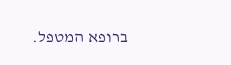ברופא המטפל.